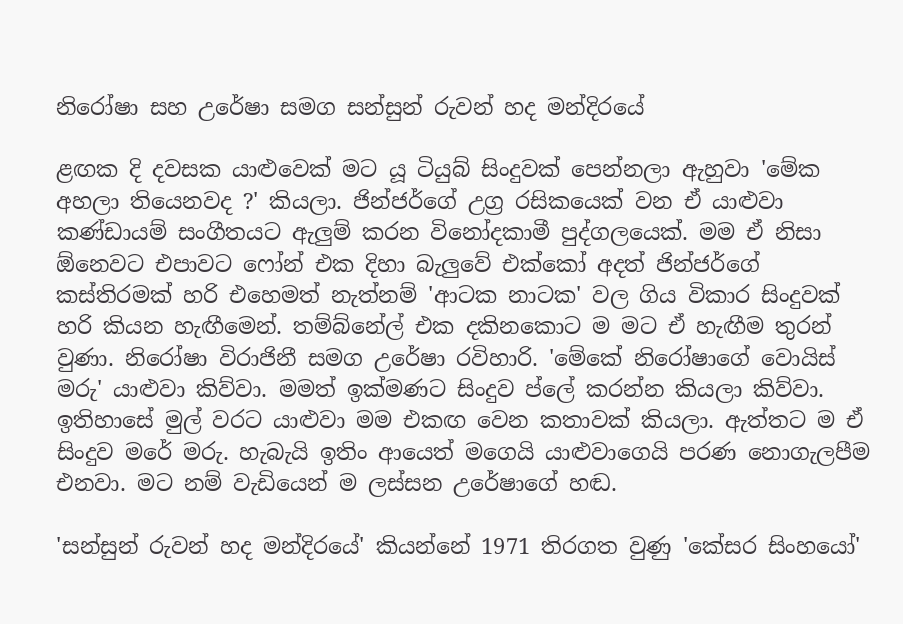නිරෝෂා සහ උරේෂා සමග සන්සුන් රුවන් හද මන්දිරයේ

ළඟක දි දවසක යාළුවෙක් මට යූ ටියුබ් සිංදුවක් පෙන්නලා ඇහුවා 'මේක අහලා තියෙනවද ?' කියලා. ජින්ජර්ගේ උග්‍ර රසිකයෙක් වන ඒ යාළුවා කණ්ඩායම් සංගීතයට ඇලුම් කරන විනෝදකාමී පුද්ගලයෙක්. මම ඒ නිසා ඕනෙවට එපාවට ෆෝන් එක දිහා බැලුවේ එක්කෝ අදත් ජින්ජර්ගේ කස්තිරමක් හරි එහෙමත් නැත්නම් 'ආටක නාටක' වල ගිය විකාර සිංදුවක් හරි කියන හැඟීමෙන්. තම්බ්නේල් එක දකිනකොට ම මට ඒ හැඟීම තුරන් වුණා. නිරෝෂා විරාජිනී සමග උරේෂා රවිහාරි. 'මේකේ නිරෝෂාගේ වොයිස් මරු' යාළුවා කිව්වා. මමත් ඉක්මණට සිංදුව ප්ලේ කරන්න කියලා කිව්වා. ඉතිහාසේ මුල් වරට යාළුවා මම එකඟ වෙන කතාවක් කියලා. ඇත්තට ම ඒ සිංදුව මරේ මරු. හැබැයි ඉතිං ආයෙත් මගෙයි යාළුවාගෙයි පරණ නොගැලපීම එනවා. මට නම් වැඩියෙන් ම ලස්සන උරේෂාගේ හඬ.

'සන්සුන් රුවන් හද මන්දිරයේ' කියන්නේ 1971 තිරගත වුණු 'කේසර සිංහයෝ'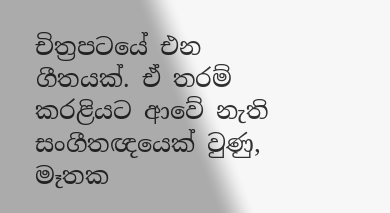චිත්‍රපටයේ එන ගීතයක්. ඒ තරම් කරළියට ආවේ නැති සංගීතඥයෙක් වුණු, මෑතක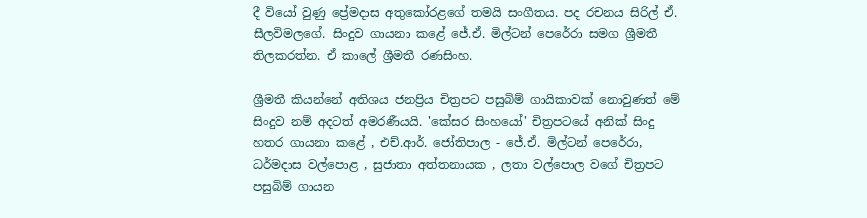දී වියෝ වුණු ප්‍රේමදාස අතුකෝරළගේ තමයි සංගීතය. පද රචනය සිරිල් ඒ. සීලවිමලගේ. සිංදුව ගායනා කළේ ජේ.ඒ. මිල්ටන් පෙරේරා සමග ශ්‍රීමතී තිලකරත්න. ඒ කාලේ ශ්‍රීමතී රණසිංහ.

ශ්‍රීමතී කියන්නේ අතිශය ජනප්‍රිය චිත්‍රපට පසුබිම් ගායිකාවක් නොවුණත් මේ සිංදුව නම් අදටත් අමරණීයයි. 'කේසර සිංහයෝ' චිත්‍රපටයේ අනික් සිංදු හතර ගායනා කළේ , එච්.ආර්. ජෝතිපාල - ජේ.ඒ. මිල්ටන් පෙරේරා, ධර්මදාස වල්පොළ , සුජාතා අත්තනායක , ලතා වල්පොල වගේ චිත්‍රපට පසුබිම් ගායන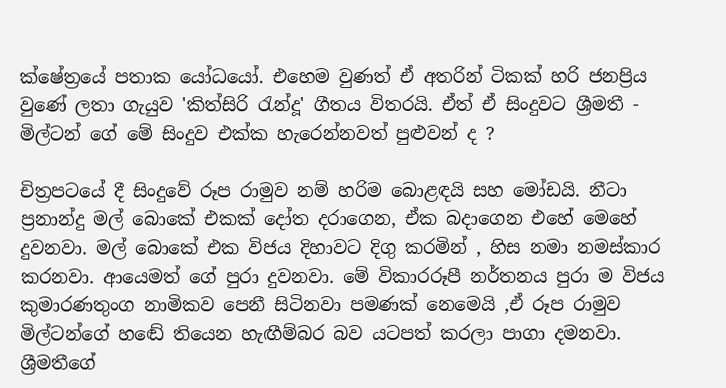ක්ෂේත්‍රයේ පතාක යෝධයෝ. එහෙම වුණත් ඒ අතරින් ටිකක් හරි ජනප්‍රිය වුණේ ලතා ගැයුව 'කිත්සිරි රැන්දූ' ගීතය විතරයි. ඒත් ඒ සිංදුවට ශ්‍රීමතී - මිල්ටන් ගේ මේ සිංදුව එක්ක හැරෙන්නවත් පුළුවන් ද ?

චිත්‍රපටයේ දී සිංදුවේ රූප රාමුව නම් හරිම බොළඳයි සහ මෝඩයි. නීටා ප්‍රනාන්දු මල් බොකේ එකක් දෝත දරාගෙන, ඒක බදාගෙන එහේ මෙහේ දුවනවා. මල් බොකේ එක විජය දිහාවට දිගු කරමින් , හිස නමා නමස්කාර කරනවා. ආයෙමත් ගේ පුරා දුවනවා. මේ විකාරරූපී නර්තනය පුරා ම විජය කුමාරණතුංග නාමිකව පෙනී සිටිනවා පමණක් නෙමෙයි ,ඒ රූප රාමුව මිල්ටන්ගේ හඬේ තියෙන හැඟීම්බර බව යටපත් කරලා පාගා දමනවා. ශ්‍රීමතීගේ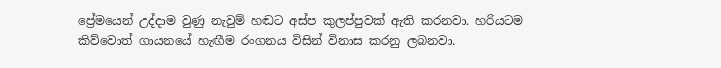ප්‍රේමයෙන් උද්දාම වුණු නැවුම් හඬට අස්ප කුලප්පුවක් ඇති කරනවා. හරියටම කිව්වොත් ගායනයේ හැඟීම රංගනය විසින් විනාස කරනු ලබනවා.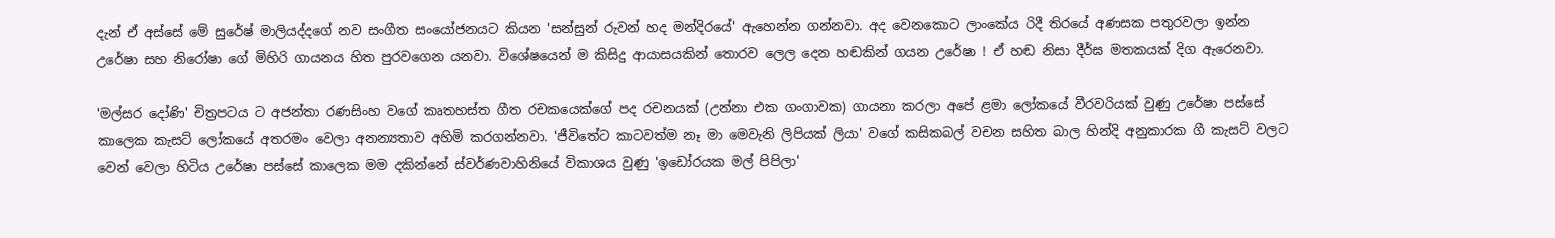දැන් ඒ අස්සේ මේ සුරේෂ් මාලියද්දගේ නව සංගීත සංයෝජනයට කියන 'සන්සුන් රුවන් හද මන්දිරයේ' ඇහෙන්න ගන්නවා. අද වෙනකොට ලාංකේය රිදී තිරයේ අණසක පතුරවලා ඉන්න උරේෂා සහ නිරෝෂා ගේ මිහිරි ගායනය හිත පුරවගෙන යනවා. විශේෂයෙන් ම කිසිදු ආයාසයකින් තොරව ලෙල දෙන හඬකින් ගයන උරේෂා ! ඒ හඬ නිසා දීර්ඝ මතකයක් දිග ඇරෙනවා.

'මල්සර දෝණි' චිත්‍රපටය ට අජන්තා රණසිංහ වගේ කෘතහස්ත ගීත රචකයෙක්ගේ පද රචනයක් (උන්නා එක ගංගාවක) ගායනා කරලා අපේ ළමා ලෝකයේ වීරවරියක් වුණු උරේෂා පස්සේ කාලෙක කැසට් ලෝකයේ අතරමං වෙලා අනන්‍යතාව අහිමි කරගන්නවා. 'ජීවිතේට කාටවත්ම නෑ මා මෙවැනි ලිපියක් ලියා' වගේ කසිකබල් වචන සහිත බාල හින්දි අනුකාරක ගී කැසට් වලට වෙන් වෙලා හිටිය උරේෂා පස්සේ කාලෙක මම දකින්නේ ස්වර්ණවාහිනියේ විකාශය වුණු 'ඉඩෝරයක මල් පිපිලා'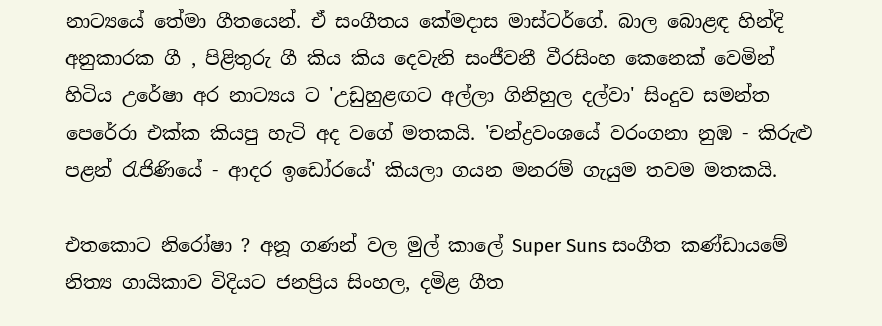නාට්‍යයේ තේමා ගීතයෙන්. ඒ සංගීතය කේමදාස මාස්ටර්ගේ. බාල බොළඳ හින්දි අනුකාරක ගී , පිළිතුරු ගී කිය කිය දෙවැනි සංජීවනී වීරසිංහ කෙනෙක් වෙමින් හිටිය උරේෂා අර නාට්‍යය ට 'උඩුහුළඟට අල්ලා ගිනිහුල දල්වා' සිංදුව සමන්ත පෙරේරා එක්ක කියපු හැටි අද වගේ මතකයි. 'චන්ද්‍රවංශයේ වරංගනා නුඹ - කිරුළු පළන් රැජිණියේ - ආදර ඉඩෝරයේ' කියලා ගයන මනරම් ගැයුම තවම මතකයි.

එතකොට නිරෝෂා ? අනූ ගණන් වල මුල් කාලේ Super Suns සංගීත කණ්ඩායමේ නිත්‍ය ගායිකාව විදියට ජනප්‍රිය සිංහල, දමිළ ගීත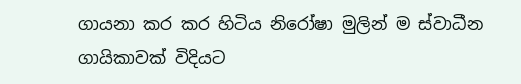ගායනා කර කර හිටිය නිරෝෂා මුලින් ම ස්වාධීන ගායිකාවක් විදියට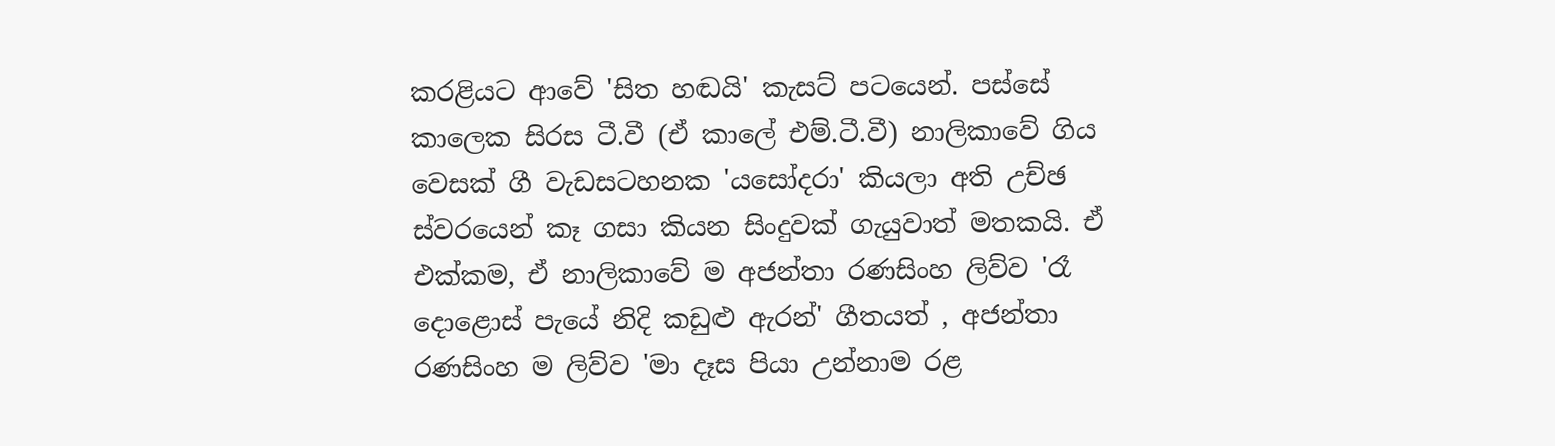කරළියට ආවේ 'සිත හඬයි' කැසට් පටයෙන්. පස්සේ කාලෙක සිරස ටී.වී (ඒ කාලේ එම්.ටී.වී) නාලිකාවේ ගිය වෙසක් ගී වැඩසටහනක 'යසෝදරා' කියලා අති උච්ඡ ස්වරයෙන් කෑ ගසා කියන සිංදුවක් ගැයුවාත් මතකයි. ඒ එක්කම, ඒ නාලිකාවේ ම අජන්තා රණසිංහ ලිව්ව 'රෑ දොළොස් පැයේ නිදි කඩුළු ඇරන්' ගීතයත් , අජන්තා රණසිංහ ම ලිව්ව 'මා දෑස පියා උන්නාම රළ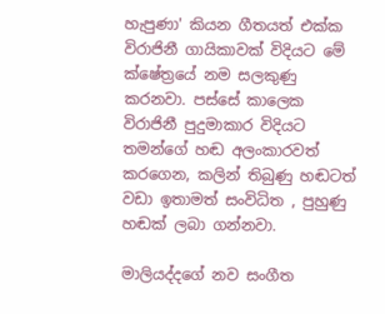හැපුණා' කියන ගීතයත් එක්ක විරාජිනී ගායිකාවක් විදියට මේ ක්ෂේත්‍රයේ නම සලකුණු කරනවා. පස්සේ කාලෙක විරාජිනී පුදුමාකාර විදියට තමන්ගේ හඬ අලංකාරවත් කරගෙන, කලින් තිබුණු හඬටත් වඩා ඉතාමත් සංවිධිත , පුහුණු හඬක් ලබා ගන්නවා.

මාලියද්දගේ නව සංගීත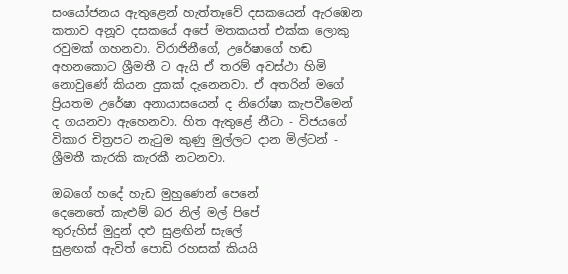සංයෝජනය ඇතුළෙන් හැත්තෑවේ දසකයෙන් ඇරඹෙන කතාව අනූව දසකයේ අපේ මතකයත් එක්ක ලොකු රවුමක් ගහනවා. විරාජිනීගේ, උරේෂාගේ හඬ අහනකොට ශ්‍රීමතී ට ඇයි ඒ තරම් අවස්ථා හිමි නොවුණේ කියන දුකක් දැනෙනවා. ඒ අතරින් මගේ ප්‍රියතම උරේෂා අනායාසයෙන් ද නිරෝෂා කැපවීමෙන් ද ගයනවා ඇහෙනවා. හිත ඇතුළේ නීටා - විජයගේ විකාර චිත්‍රපට නැටුම කුණු මුල්ලට දාන මිල්ටන් - ශ්‍රීමතී කැරකි කැරකී නටනවා.

ඔබගේ හදේ හැඩ මුහුණෙන් පෙනේ
දෙනෙතේ කැළුම් බර නිල් මල් පිපේ
තුරුහිස් මුදුන් දළු සුළඟින් සැලේ
සුළඟක් ඇවිත් පොඩි රහසක් කියයි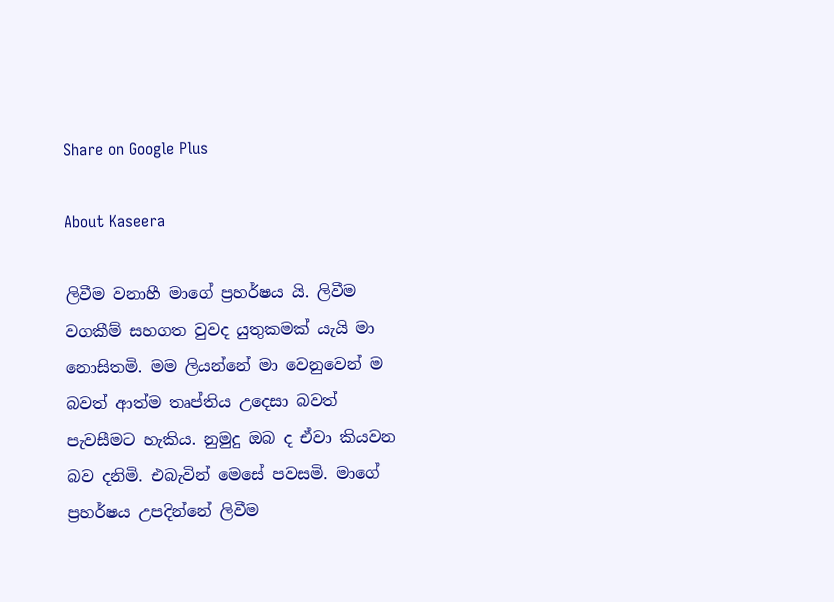Share on Google Plus

About Kaseera

ලිවීම වනාහී මාගේ ප්‍රහර්ෂය යි. ලිවීම වගකීම් සහගත වුවද යුතුකමක් යැයි මා නොසිතමි. මම ලියන්නේ මා වෙනුවෙන් ම බවත් ආත්ම තෘප්තිය උදෙසා බවත් පැවසීමට හැකිය. නුමුදු ඔබ ද ඒවා කියවන බව දනිමි. එබැවින් මෙසේ පවසමි. මාගේ ප්‍රහර්ෂය උපදින්නේ ලිවීම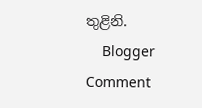තුළිනි.
    Blogger Comment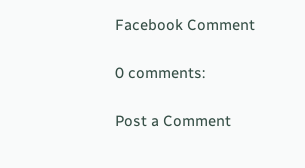Facebook Comment

0 comments:

Post a Comment